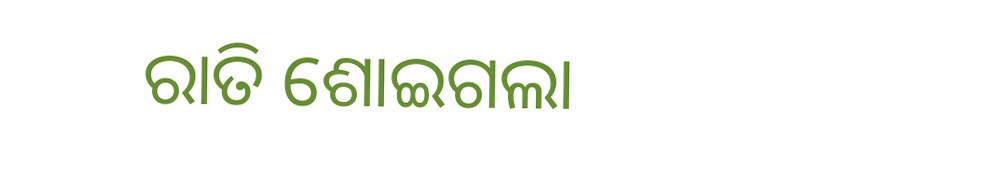ରାତି ଶୋଇଗଲା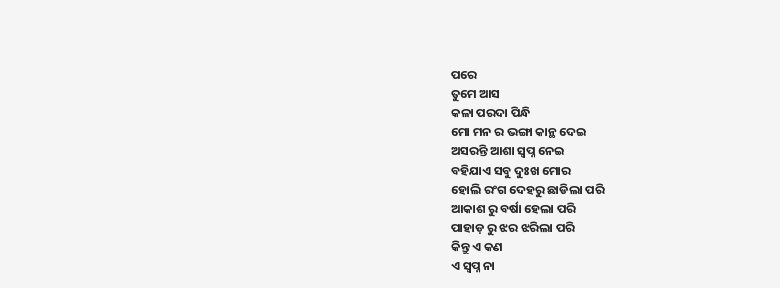ପରେ
ତୁମେ ଆସ
କଳା ପରଦା ପିନ୍ଧି
ମୋ ମନ ର ଭଙ୍ଗା କାନ୍ଥ ଦେଇ
ଅସରନ୍ତି ଆଶା ସ୍ୱପ୍ନ ନେଇ
ବହିଯାଏ ସବୁ ଦୁଃଖ ମୋର
ହୋଲି ରଂଗ ଦେହରୁ ଛାଡିଲା ପରି
ଆକାଶ ରୁ ବର୍ଷା ହେଲା ପରି
ପାହାଡ଼ ରୁ ଝର ଝରିଲା ପରି
କିନ୍ତୁ ଏ କଣ
ଏ ସ୍ୱପ୍ନ ନା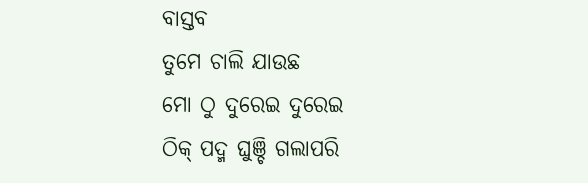ବାସ୍ତବ
ତୁମେ ଚାଲି ଯାଉଛ
ମୋ ଠୁ ଦୁରେଇ ଦୁରେଇ
ଠିକ୍ ପଦ୍ମ ଘୁଞ୍ଚି ଗଲାପରି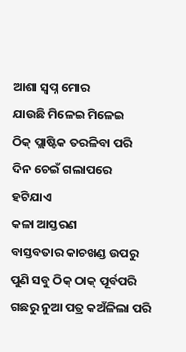ଆଶା ସ୍ୱପ୍ନ ମୋର
ଯାଉଛି ମିଳେଇ ମିଳେଇ
ଠିକ୍ ପ୍ଲାଷ୍ଟିକ ତରଳିବା ପରି
ଦିନ ଚେଇଁ ଗଲାପରେ
ହଟିଯାଏ
କଳା ଆସ୍ତରଣ
ବାସ୍ତବତାର କାଚଖଣ୍ଡ ଉପରୁ
ପୁଣି ସବୁ ଠିକ୍ ଠାକ୍ ପୂର୍ବପରି
ଗଛରୁ ନୁଆ ପତ୍ର କଅଁଳିଲା ପରି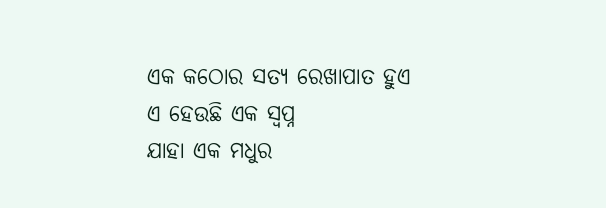ଏକ କଠୋର ସତ୍ଯ ରେଖାପାତ ହୁଏ
ଏ ହେଉଛି ଏକ ସ୍ୱପ୍ନ
ଯାହା ଏକ ମଧୁର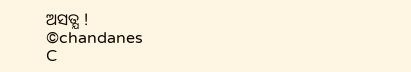ଅସତ୍ଯ !
©chandanes
C